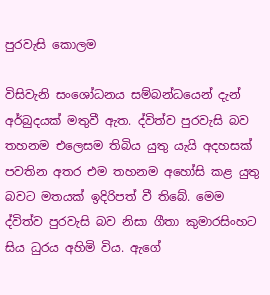පුරවැසි කොලම

විසිවැනි සංශෝධනය සම්බන්ධයෙන් දැන් අර්බුදයක් මතුවී ඇත. ද්විත්ව පුරවැසි බව තහනම එලෙසම තිබිය යුතු යැයි අදහසක් පවතින අතර එම තහනම අහෝසි කළ යුතු බවට මතයක් ඉදිරිපත් වී තිබේ. මෙම ද්විත්ව පුරවැසි බව නිසා ගීතා කුමාරසිංහට සිය ධුරය අහිමි විය. ඇගේ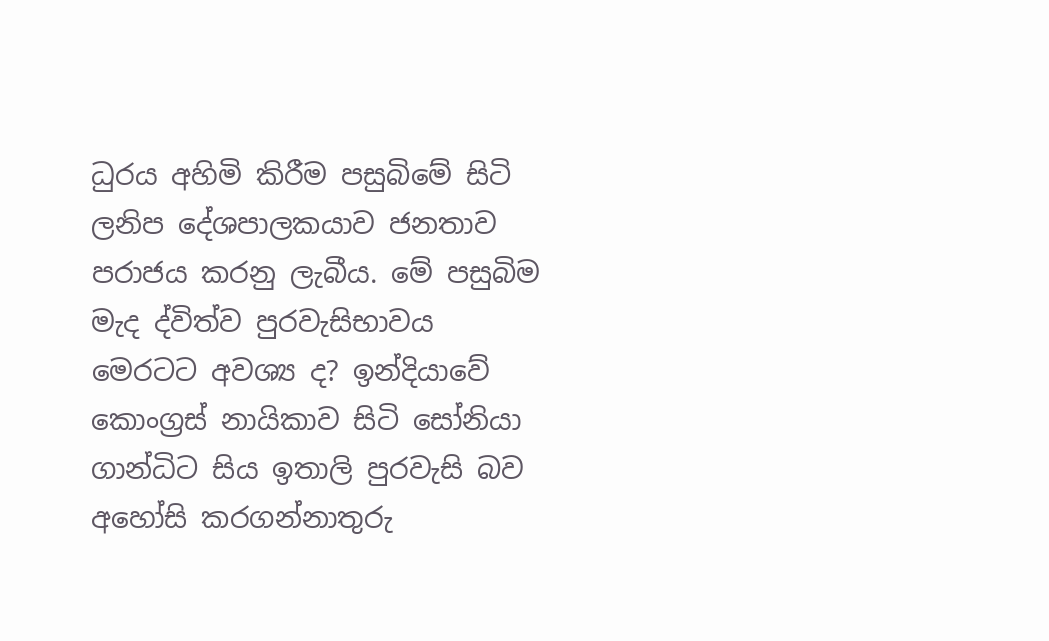ධුරය අහිමි කිරීම පසුබිමේ සිටි ලනිප දේශපාලකයාව ජනතාව පරාජය කරනු ලැබීය. මේ පසුබිම මැද ද්විත්ව පුරවැසිභාවය මෙරටට අවශ්‍ය ද? ඉන්දියාවේ කොංග්‍රස් නායිකාව සිටි සෝනියා ගාන්ධිට සිය ඉතාලි පුරවැසි බව අහෝසි කරගන්නාතුරු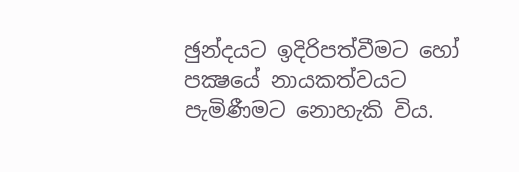ඡුන්දයට ඉදිරිපත්වීමට හෝ පක්‍ෂයේ නායකත්වයට පැමිණීමට නොහැකි විය.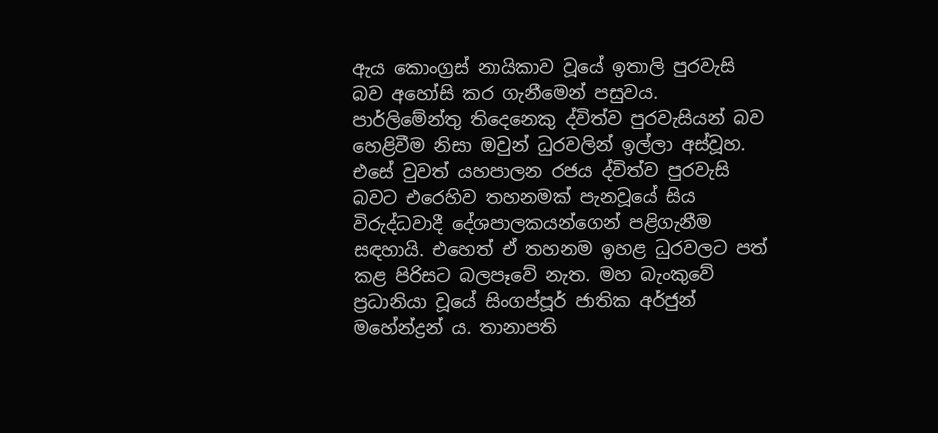ඇය කොංග්‍රස් නායිකාව වූයේ ඉතාලි පුරවැසි බව අහෝසි කර ගැනීමෙන් පසුවය. පාර්ලිමේන්තු තිදෙනෙකු ද්විත්ව පුරවැසියන් බව හෙළිවීම නිසා ඔවුන් ධුරවලින් ඉල්ලා අස්වූහ. එසේ වුවත් යහපාලන රජය ද්විත්ව පුරවැසි බවට එරෙහිව තහනමක් පැනවූයේ සිය විරුද්ධවාදී දේශපාලකයන්ගෙන් පළිගැනීම සඳහායි. එහෙත් ඒ තහනම ඉහළ ධුරවලට පත් කළ පිරිසට බලපෑවේ නැත. මහ බැංකුවේ ප්‍රධානියා වූයේ සිංගප්පූර් ජාතික අර්ජුන් මහේන්ද්‍රන් ය. තානාපති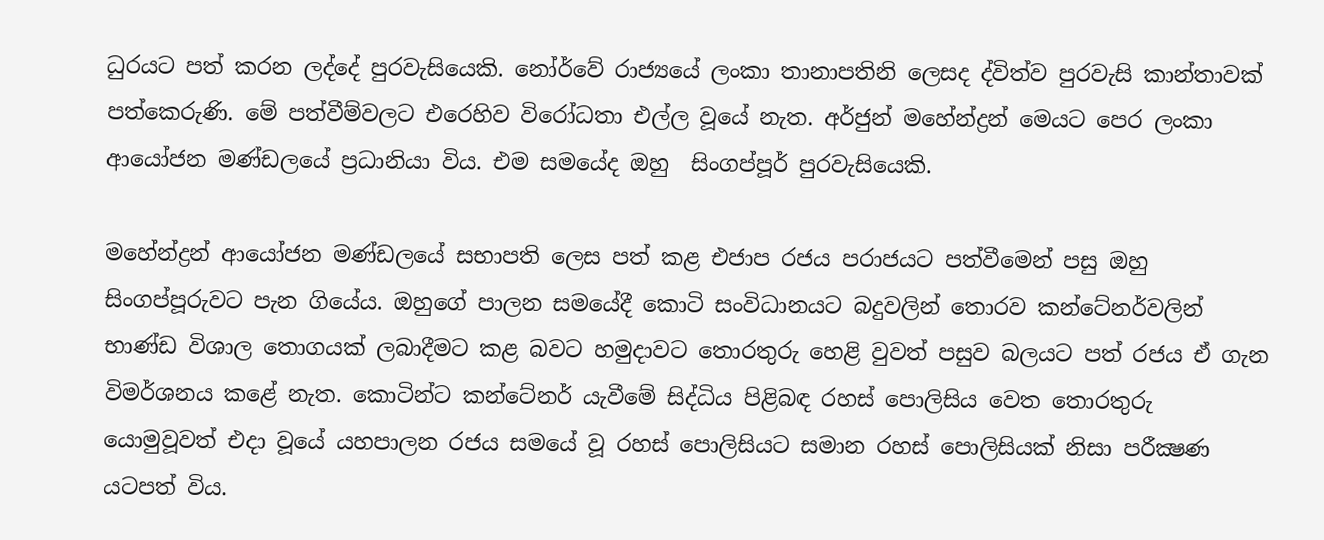ධුරයට පත් කරන ලද්දේ පුරවැසියෙකි. නෝර්වේ රාජ්‍යයේ ලංකා තානාපතිනි ලෙසද ද්විත්ව පුරවැසි කාන්තාවක් පත්කෙරුණි. මේ පත්වීම්වලට එරෙහිව විරෝධතා එල්ල වූයේ නැත. අර්ජුන් මහේන්ද්‍රන් මෙයට පෙර ලංකා ආයෝජන මණ්ඩලයේ ප්‍රධානියා විය. එම සමයේද ඔහු  සිංගප්පූර් පුරවැසියෙකි.

මහේන්ද්‍රන් ආයෝජන මණ්ඩලයේ සභාපති ලෙස පත් කළ එජාප රජය පරාජයට පත්වීමෙන් පසු ඔහු සිංගප්පූරුවට පැන ගියේය. ඔහුගේ පාලන සමයේදී කොටි සංවිධානයට බදුවලින් තොරව කන්ටේනර්වලින් භාණ්ඩ විශාල තොගයක් ලබාදීමට කළ බවට හමුදාවට තොරතුරු හෙළි වුවත් පසුව බලයට පත් රජය ඒ ගැන විමර්ශනය කළේ නැත. කොටින්ට කන්ටේනර් යැවීමේ සිද්ධිය පිළිබඳ රහස් පොලිසිය වෙත තොරතුරු යොමුවූවත් එදා වූයේ යහපාලන රජය සමයේ වූ රහස් පොලිසියට සමාන රහස් පොලිසියක් නිසා පරීක්‍ෂණ යටපත් විය.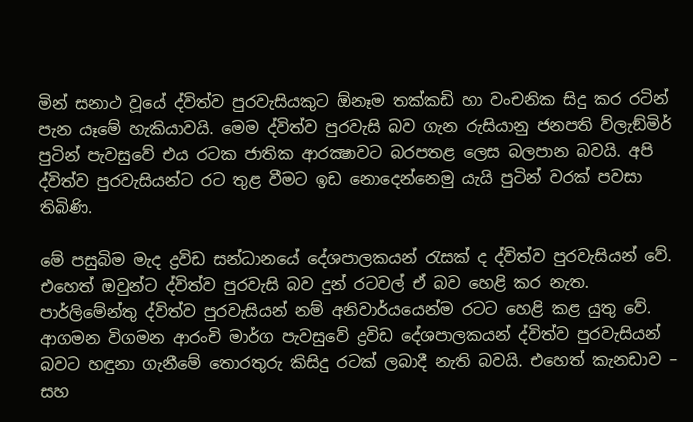මින් සනාථ වූයේ ද්විත්ව පුරවැසියකුට ඕනෑම තක්කඩි හා වංචනික සිදු කර රටින් පැන යෑමේ හැකියාවයි. මෙම ද්විත්ව පුරවැසි බව ගැන රුසියානු ජනපති ව්ලැඞ්මිර් පුටින් පැවසුවේ එය රටක ජාතික ආරක්‍ෂාවට බරපතළ ලෙස බලපාන බවයි. අපි ද්විත්ව පුරවැසියන්ට රට තුළ වීමට ඉඩ නොදෙන්නෙමු යැයි පුටින් වරක් පවසා තිබිණි.

මේ පසුබිම මැද ද්‍රවිඩ සන්ධානයේ දේශපාලකයන් රැසක් ද ද්විත්ව පුරවැසියන් වේ. එහෙත් ඔවුන්ට ද්විත්ව පුරවැසි බව දුන් රටවල් ඒ බව හෙළි කර නැත. පාර්ලිමේන්තු ද්විත්ව පුරවැසියන් නම් අනිවාර්යයෙන්ම රටට හෙළි කළ යුතු වේ. ආගමන විගමන ආරංචි මාර්ග පැවසුවේ ද්‍රවිඩ දේශපාලකයන් ද්විත්ව පුරවැසියන් බවට හඳුනා ගැනීමේ තොරතුරු කිසිදු රටක් ලබාදී නැති බවයි. එහෙත් කැනඩාව – සහ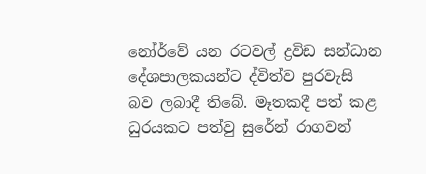නෝර්වේ යන රටවල් ද්‍රවිඩ සන්ධාන දේශපාලකයන්ට ද්විත්ව පුරවැසි බව ලබාදී තිබේ. මෑතකදී පත් කළ ධුරයකට පත්වු සුරේන් රාගවන්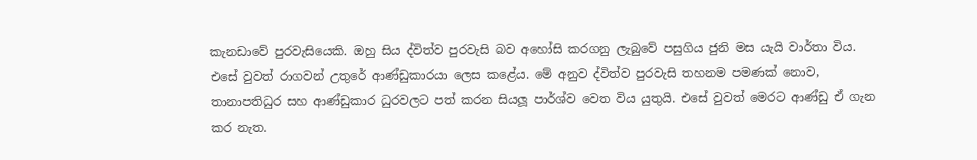කැනඩාවේ පුරවැසියෙකි. ඔහු සිය ද්විත්ව පුරවැසි බව අහෝසි කරගනු ලැබුවේ පසුගිය ජුනි මස යැයි වාර්තා විය. එසේ වුවත් රාගවන් උතුරේ ආණ්ඩුකාරයා ලෙස කළේය. මේ අනුව ද්විත්ව පුරවැසි තහනම පමණක් නොව, තානාපතිධුර සහ ආණ්ඩුකාර ධුරවලට පත් කරන සියලූ පාර්ශ්ව වෙත විය යුතුයි. එසේ වුවත් මෙරට ආණ්ඩු ඒ ගැන කර නැත.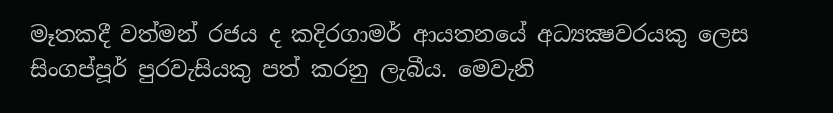මෑතකදී වත්මන් රජය ද කදිරගාමර් ආයතනයේ අධ්‍යක්‍ෂවරයකු ලෙස සිංගප්පූර් පුරවැසියකු පත් කරනු ලැබීය. මෙවැනි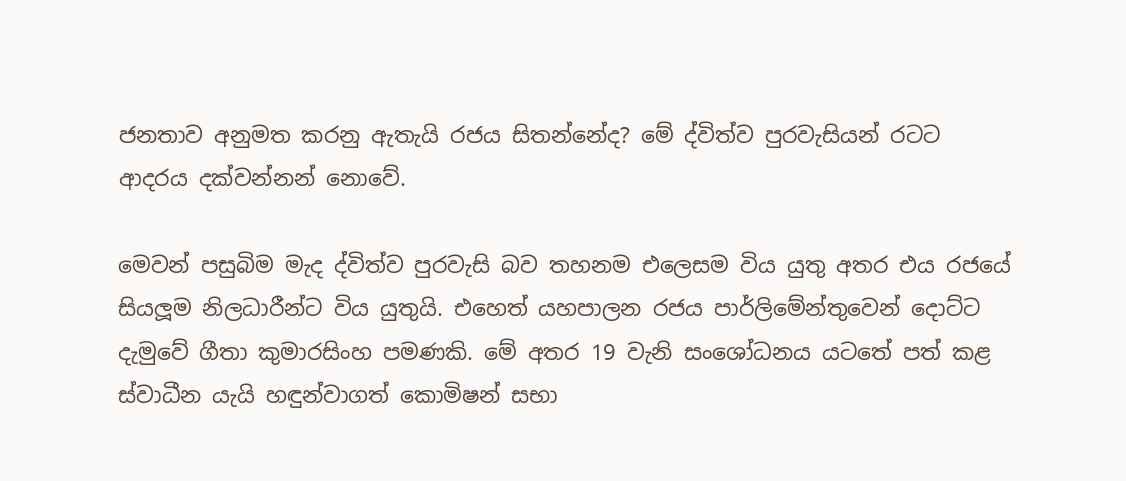ජනතාව අනුමත කරනු ඇතැයි රජය සිතන්නේද? මේ ද්විත්ව පුරවැසියන් රටට ආදරය දක්වන්නන් නොවේ.

මෙවන් පසුබිම මැද ද්විත්ව පුරවැසි බව තහනම එලෙසම විය යුතු අතර එය රජයේ සියලූම නිලධාරීන්ට විය යුතුයි. එහෙත් යහපාලන රජය පාර්ලිමේන්තුවෙන් දොට්ට දැමුවේ ගීතා කුමාරසිංහ පමණකි. මේ අතර 19 වැනි සංශෝධනය යටතේ පත් කළ ස්වාධීන යැයි හඳුන්වාගත් කොමිෂන් සභා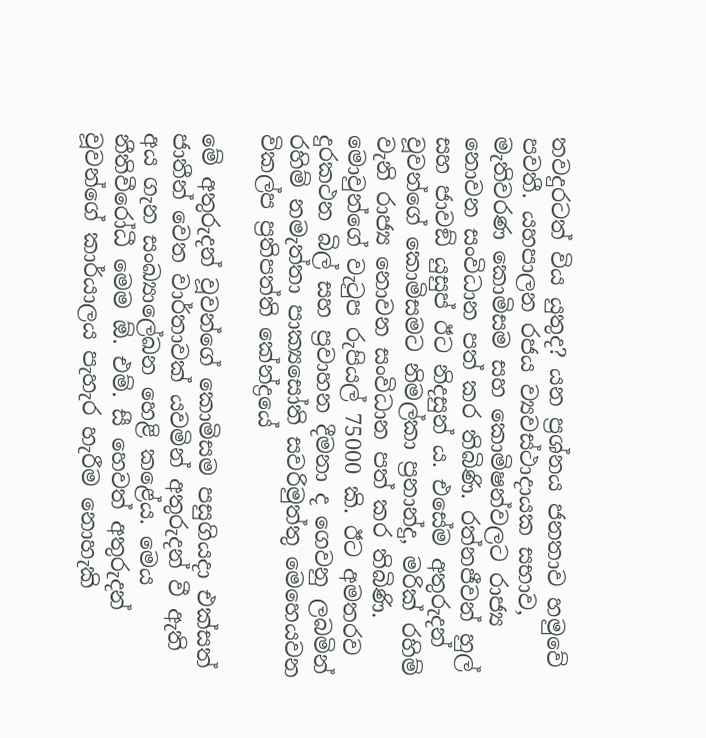තවදුරටත් විය යුතුද? යන ප්‍රශ්නය ජනතාව හමුවේ පවතී. යහපාලන රජය ව්‍යවස්ථාදායක සභාව, මැතිවරණ කොමිසම සහ කොමිෂන්වලට රාජ්‍ය නොවන සංවිධාන පත් කර තිබිණි. රත්නජීවන් හුල් සහ ජාවඞ් යුසුප් ඊට නිදසුන් ය. එසේම අතුරුදන් වූවන්ගේ කොමිසමට නිමල්කා ප්‍රනාන්දු, මරික් රහිම් වැනි රාජ්‍ය නොවන සංවිධාන පත් කර තිබිණි. මොවුන්ගේ වැටුප රුපියල් 75000 කි. ඊට අමතරව දුරකථන බිල් සහ ප්‍රවාහන දීමනා ද ගෙවනු ලබමින් රහිම් නමැත්තා පාක්‍යසෝති සවරිමුත්තු මෙහෙයවන විකල්ප ප්‍රතිපත්ති කේන්ද්‍රයේ

මේ අතුරුදන් වූවන්ගේ කොමිසම පසුගියදා එක්සත් ජාතීන් වෙත වාර්තාවක් යවමින් අතුරුදන් වී ඇති අය ගැන සංඛ්‍යාලේඛන හෙළි කළේය. මෙය නීතිවීරෝධී මෙම ඕ. එම්. සී හෙවත් අතුරුදන් වූවන්ගේ කාර්යාලය පැහැර හැරීම නොහැකි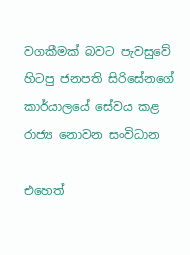වගකීමක් බවට පැවසුවේ හිටපු ජනපති සිරිසේනගේ කාර්යාලයේ සේවය කළ රාජ්‍ය නොවන සංවිධාන

එහෙත්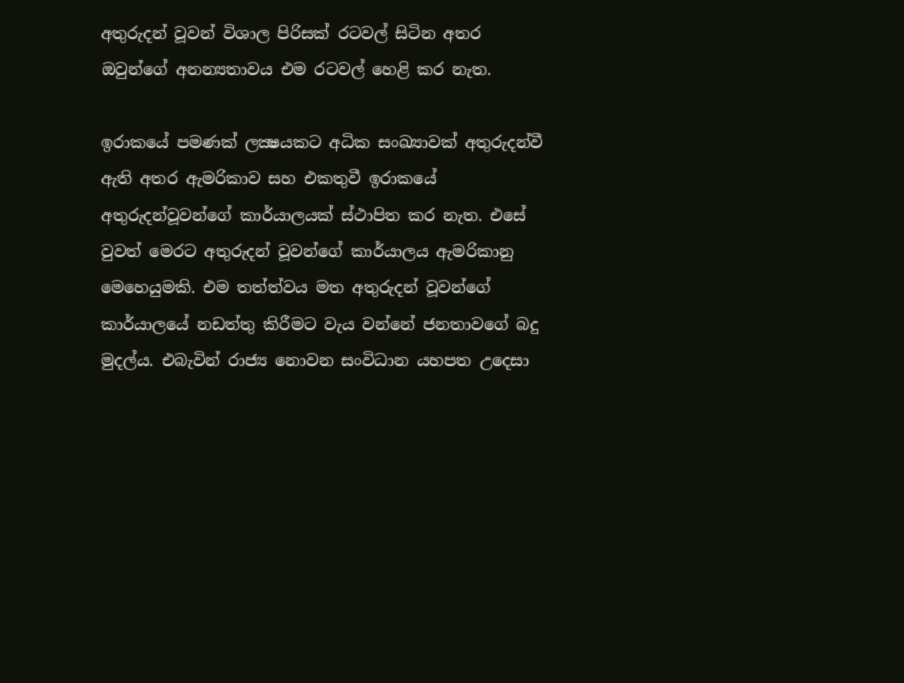අතුරුදන් වූවන් විශාල පිරිසක් රටවල් සිටින අතර ඔවුන්ගේ අනන්‍යතාවය එම රටවල් හෙළි කර නැත.

ඉරාකයේ පමණක් ලක්‍ෂයකට අධික සංඛ්‍යාවක් අතුරුදන්වී ඇති අතර ඇමරිකාව සහ එකතුවී ඉරාකයේ අතුරුදන්වූවන්ගේ කාර්යාලයක් ස්ථාපිත කර නැත. එසේ වුවත් මෙරට අතුරුදන් වූවන්ගේ කාර්යාලය ඇමරිකානු මෙහෙයුමකි. එම තත්ත්වය මත අතුරුදන් වූවන්ගේ කාර්යාලයේ නඩත්තු කිරීමට වැය වන්නේ ජනතාවගේ බදු මුදල්ය. එබැවින් රාජ්‍ය නොවන සංවිධාන යහපත උදෙසා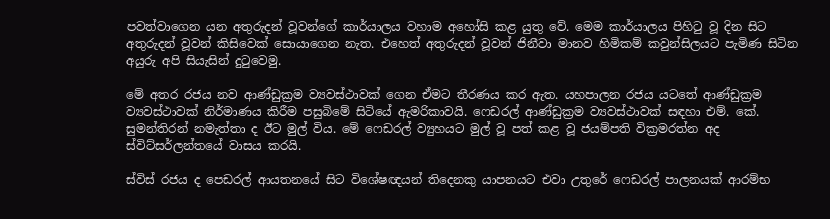පවත්වාගෙන යන අතුරුදන් වූවන්ගේ කාර්යාලය වහාම අහෝසි කළ යුතු වේ. මෙම කාර්යාලය පිහිටු වූ දින සිට අතුරුදන් වූවන් කිසිවෙක් සොයාගෙන නැත. එහෙත් අතුරුදන් වූවන් ජිනීවා මානව හිමිකම් කවුන්සිලයට පැමිණ සිටින අයුරු අපි සියැසින් දුටුවෙමු.

මේ අතර රජය නව ආණ්ඩුක්‍රම ව්‍යවස්ථාවක් ගෙන ඒමට තීරණය කර ඇත. යහපාලන රජය යටතේ ආණ්ඩුක්‍රම ව්‍යවස්ථාවක් නිර්මාණය කිරීම පසුබිමේ සිටියේ ඇමරිකාවයි. ෆෙඩරල් ආණ්ඩුක්‍රම ව්‍යවස්ථාවක් සඳහා එම්. කේ. සුමන්තිරන් නමැත්තා ද ඊට මුල් විය. මේ ෆෙඩරල් ව්‍යුහයට මුල් වූ පත් කළ වූ ජයම්පති වික්‍රමරත්න අද ස්විට්සර්ලන්තයේ වාසය කරයි.

ස්විස් රජය ද පෙඩරල් ආයතනයේ සිට විශේෂඥයන් තිදෙනකු යාපනයට එවා උතුරේ ෆෙඩරල් පාලනයක් ආරම්භ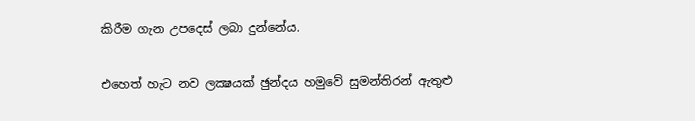කිරීම ගැන උපදෙස් ලබා දුන්නේය.

එහෙත් හැට නව ලක්‍ෂයක් ඡුන්දය හමුවේ සුමන්තිරන් ඇතුළු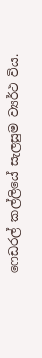ෆෙඩරල් කල්ලියේ සැලසුම ව්‍යර්ථ විය.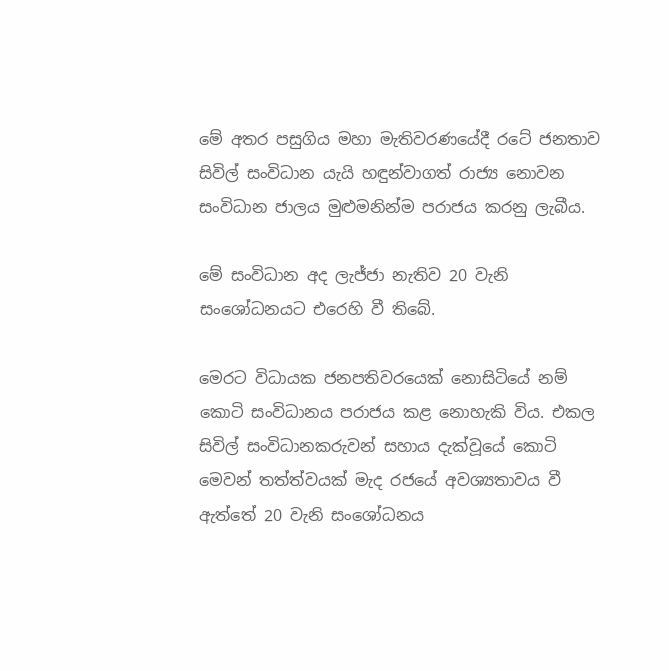මේ අතර පසුගිය මහා මැතිවරණයේදී රටේ ජනතාව සිවිල් සංවිධාන යැයි හඳුන්වාගත් රාජ්‍ය නොවන සංවිධාන ජාලය මුළුමනින්ම පරාජය කරනු ලැබීය.

මේ සංවිධාන අද ලැජ්ජා නැතිව 20 වැනි සංශෝධනයට එරෙහි වී තිබේ.

මෙරට විධායක ජනපතිවරයෙක් නොසිටියේ නම් කොටි සංවිධානය පරාජය කළ නොහැකි විය. එකල සිවිල් සංවිධානකරුවන් සහාය දැක්වූයේ කොටි මෙවන් තත්ත්වයක් මැද රජයේ අවශ්‍යතාවය වී ඇත්තේ 20 වැනි සංශෝධනය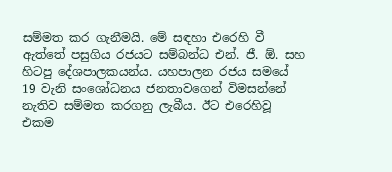සම්මත කර ගැනීමයි. මේ සඳහා එරෙහි වී ඇත්තේ පසුගිය රජයට සම්බන්ධ එන්. ජී. ඕ. සහ හිටපු දේශපාලකයන්ය. යහපාලන රජය සමයේ 19 වැනි සංශෝධනය ජනතාවගෙන් විමසන්නේ නැතිව සම්මත කරගනු ලැබීය. ඊට එරෙහිවූ එකම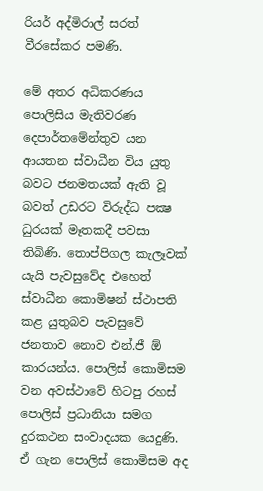රියර් අද්මිරාල් සරත් වීරසේකර පමණි.

මේ අතර අධිකරණය පොලිසිය මැතිවරණ දෙපාර්තමේන්තුව යන ආයතන ස්වාධීන විය යුතු බවට ජනමතයක් ඇති වූ බවත් උඩරට විරුද්ධ පක්‍ෂ ධුරයක් මෑතකදී පවසා තිබිණි. තොප්පිගල කැලෑවක් යැයි පැවසුවේද එහෙත් ස්වාධීන කොමිෂන් ස්ථාපති කළ යුතුබව පැවසුවේ ජනතාව නොව එන්.ජී ඕ කාරයන්ය. පොලිස් කොමිසම වන අවස්ථාවේ හිටපු රහස් පොලිස් ප්‍රධානියා සමග දුරකථන සංවාදයක යෙදුණි. ඒ ගැන පොලිස් කොමිසම අද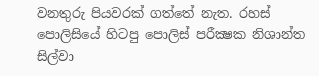වනතුරු පියවරක් ගත්තේ නැත. රහස් පොලිසියේ හිටපු පොලිස් පරීක්‍ෂක නිශාන්ත සිල්වා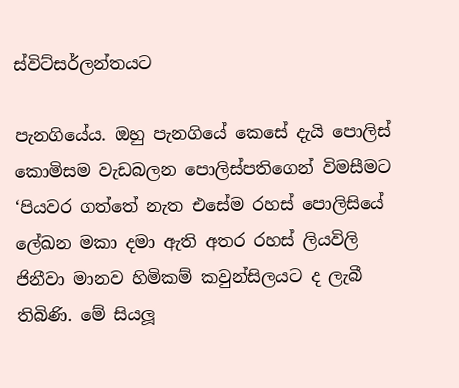ස්විට්සර්ලන්තයට

පැනගියේය. ඔහු පැනගියේ කෙසේ දැයි පොලිස් කොමිසම වැඩබලන පොලිස්පතිගෙන් විමසීමට ‘පියවර ගත්තේ නැත එසේම රහස් පොලිසියේ ලේඛන මකා දමා ඇති අතර රහස් ලියවිලි ජිනීවා මානව හිමිකම් කවුන්සිලයට ද ලැබී තිබිණි. මේ සියලූ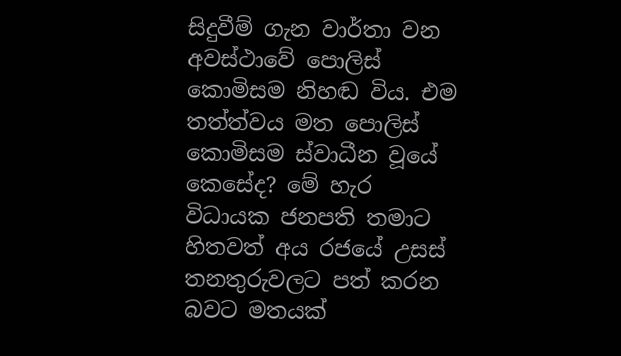සිදුවීම් ගැන වාර්තා වන අවස්ථාවේ පොලිස් කොමිසම නිහඬ විය. එම තත්ත්වය මත පොලිස් කොමිසම ස්වාධීන වූයේ කෙසේද? මේ හැර විධායක ජනපති තමාට හිතවත් අය රජයේ උසස් තනතුරුවලට පත් කරන බවට මතයක්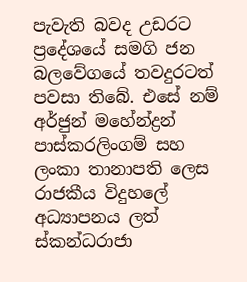පැවැති බවද උඩරට ප්‍රදේශයේ සමගි ජන බලවේගයේ තවදුරටත් පවසා තිබේ. එසේ නම් අර්ජුන් මහේන්ද්‍රන් පාස්කරලිංගම් සහ ලංකා තානාපති ලෙස රාජකීය විදුහලේ අධ්‍යාපනය ලත් ස්කන්ධරාජා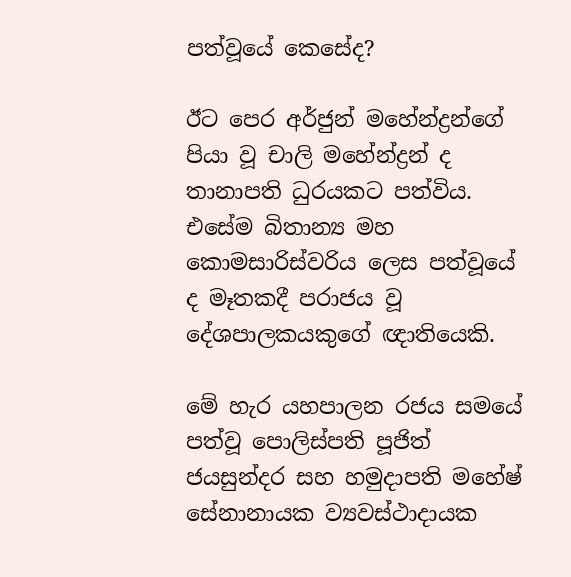පත්වූයේ කෙසේද?

ඊට පෙර අර්ජුන් මහේන්ද්‍රන්ගේ පියා වූ චාලි මහේන්ද්‍රන් ද තානාපති ධුරයකට පත්විය. එසේම බිතාන්‍ය මහ කොමසාරිස්වරිය ලෙස පත්වූයේ ද මෑතකදී පරාජය වූ දේශපාලකයකුගේ ඥාතියෙකි.

මේ හැර යහපාලන රජය සමයේ පත්වූ පොලිස්පති පූජිත් ජයසුන්දර සහ හමුදාපති මහේෂ් සේනානායක ව්‍යවස්ථාදායක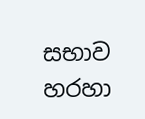සභාව හරහා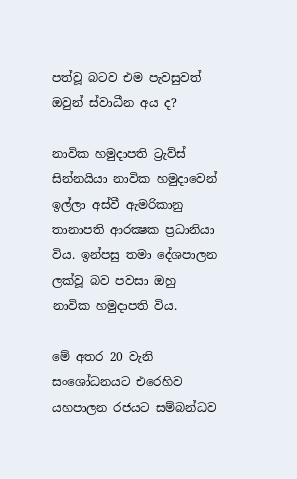පත්වූ බටව එම පැවසුවත් ඔවුන් ස්වාධීන අය ද?

නාවික හමුදාපති ට්‍රැව්ස් සින්නයියා නාවික හමුදාවෙන් ඉල්ලා අස්වී ඇමරිකානු තානාපති ආරක්‍ෂක ප්‍රධානියා විය. ඉන්පසු තමා දේශපාලන ලක්වූ බව පවසා ඔහු නාවික හමුදාපති විය.

මේ අතර 20 වැනි සංශෝධනයට එරෙහිව යහපාලන රජයට සම්බන්ධව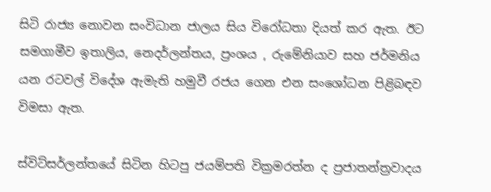සිටි රාජ්‍ය නොවන සංවිධාන ජාලය සිය විරෝධතා දියත් කර ඇත. ඊට සමගාමීව ඉතාලිය, නෙදර්ලන්තය, ප්‍රංශය , රුමේනියාව සහ ජර්මනිය යන රටවල් විදේශ ඇමැති හමුවී රජය ගෙන එන සංශෝධන පිළිබඳව විමසා ඇත.

ස්විට්සර්ලන්තයේ සිටින හිටපු ජයම්පති වික්‍රමරත්න ද ප්‍රජාතන්ත්‍රවාදය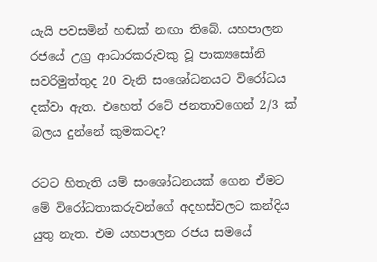යැයි පවසමින් හඬක් නඟා තිබේ. යහපාලන රජයේ උග්‍ර ආධාරකරුවකු වූ පාක්‍යසෝනි සවරිමුත්තුද 20 වැනි සංශෝධනයට විරෝධය දක්වා ඇත. එහෙත් රටේ ජනතාවගෙන් 2/3 ක් බලය දුන්නේ කුමකටද?

රටට හිතැති යම් සංශෝධනයක් ගෙන ඒමට මේ විරෝධතාකරුවන්ගේ අදහස්වලට කන්දිය යුතු නැත. එම යහපාලන රජය සමයේ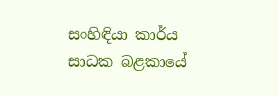සංහිඳියා කාර්ය සාධක බළකායේ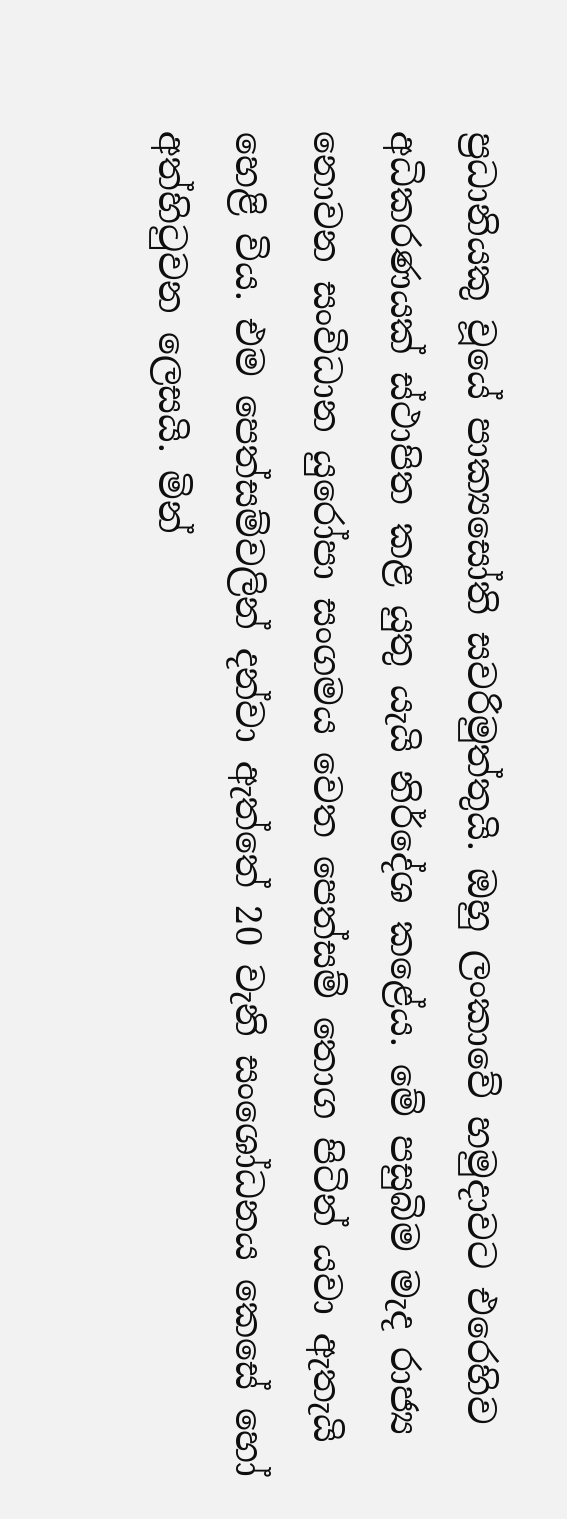ප්‍රධානියකු වූයේ පාක්‍යසෝති සවරිමුත්තුයි. ඔහු ලංකාවේ හමුදාවට එරෙහිව අධිකරණයක් ස්ථාපිත කළ යුතු යැයි නිර්දේශ කළේය. මේ පසුබිම මැද රාජ්‍ය නොවන සංවිධාන යුරෝපා සංගමය වෙත පෙත්සම් තොග පිටින් යවා ඇතැයි හෙළි විය. එම පෙත්සම්වලින් දන්වා ඇත්තේ 20 වැනි සංශෝධනය කෙසේ හෝ අත්හිටුවන ලෙසයි. මින්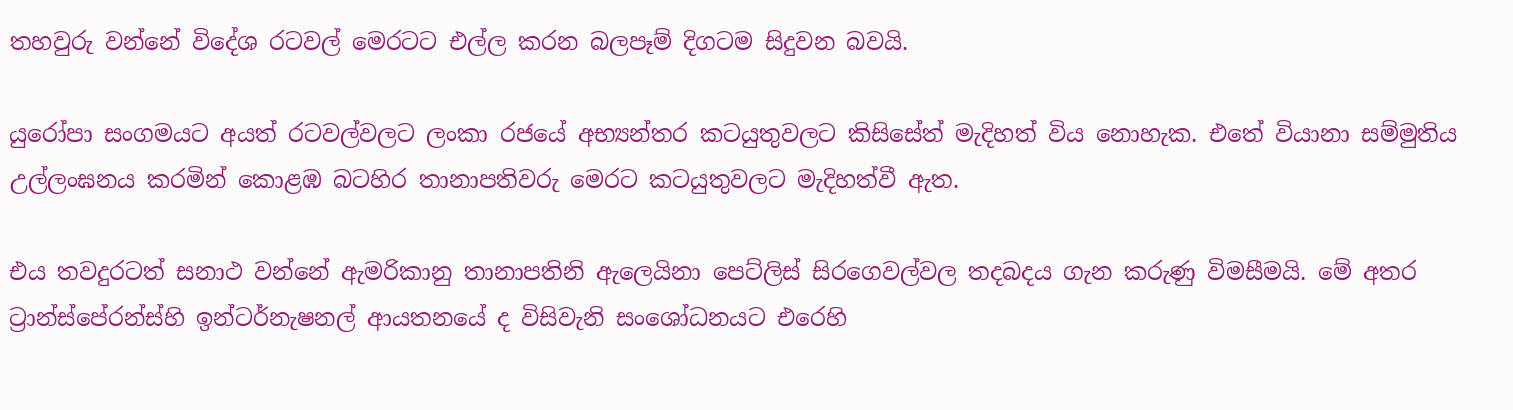තහවුරු වන්නේ විදේශ රටවල් මෙරටට එල්ල කරන බලපෑම් දිගටම සිදුවන බවයි.

යුරෝපා සංගමයට අයත් රටවල්වලට ලංකා රජයේ අභ්‍යන්තර කටයුතුවලට කිසිසේත් මැදිහත් විය නොහැක. එතේ වියානා සම්මුතිය උල්ලංඝනය කරමින් කොළඹ බටහිර තානාපතිවරු මෙරට කටයුතුවලට මැදිහත්වී ඇත.

එය තවදුරටත් සනාථ වන්නේ ඇමරිකානු තානාපතිනි ඇලෙයිනා පෙට්ලිස් සිරගෙවල්වල තදබදය ගැන කරුණු විමසීමයි. මේ අතර ට්‍රාන්ස්පේරන්ස්හි ඉන්ටර්නැෂනල් ආයතනයේ ද විසිවැනි සංශෝධනයට එරෙහි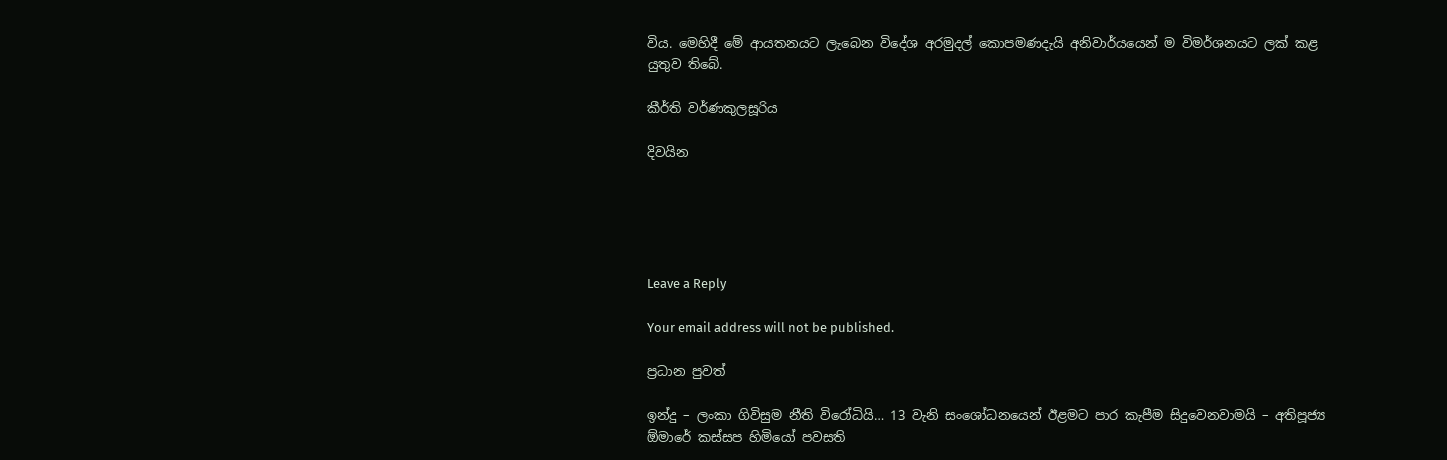විය. මෙහිදී මේ ආයතනයට ලැබෙන විදේශ අරමුදල් කොපමණදැයි අනිවාර්යයෙන් ම විමර්ශනයට ලක් කළ යුතුව තිබේ.

කීර්ති වර්ණකුලසූරිය

දිවයින





Leave a Reply

Your email address will not be published.

ප්‍රධාන පුවත්

ඉන්දු – ලංකා ගිවිසුම නීති විරෝධියි… 13 වැනි සංශෝධනයෙන් ඊළමට පාර කැපීම සිදුවෙනවාමයි – අතිපූජ්‍ය ඕමාරේ කස්සප හිමියෝ පවසති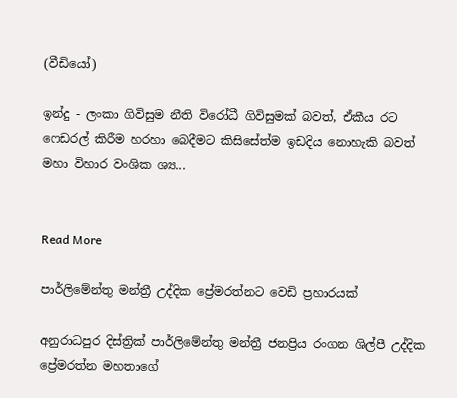(වීඩියෝ)

ඉන්දු - ලංකා ගිවිසුම නීති විරෝධී ගිවිසුමක් බවත්, ඒකීය රට ෆෙඩරල් කිරීම හරහා බෙදීමට කිසිසේත්ම ඉඩදිය නොහැකි බවත් මහා විහාර වංශික ශ්‍ය...


Read More

පාර්ලිමේන්තු මන්ත්‍රී උද්දික ප්‍රේමරත්නට වෙඩි ප්‍රහාරයක්

අනුරාධපුර දිස්ත්‍රික් පාර්ලිමේන්තු මන්ත්‍රී ජනප්‍රිය රංගන ශිල්පී උද්දික ප්‍රේමරත්න මහතාගේ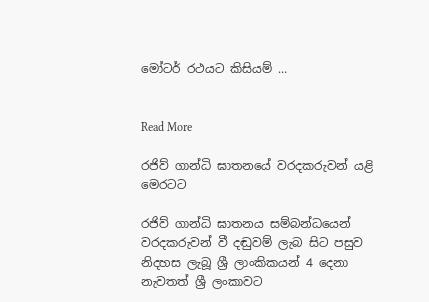මෝටර් රථයට කිසියම් ...


Read More

රජිව් ගාන්ධි ඝාතනයේ වරදකරුවන් යළි මෙරටට

රජිව් ගාන්ධි ඝාතනය සම්බන්ධයෙන් වරදකරුවන් වී දඬුවම් ලැබ සිට පසුව නිදහස ලැබූ ශ්‍රී ලාංකිකයන් 4 දෙනා නැවතත් ශ්‍රී ලංකාවට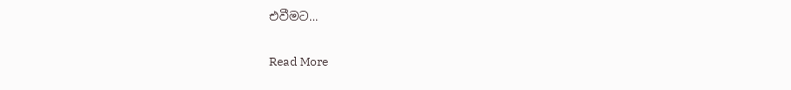එවීමට...


Read More